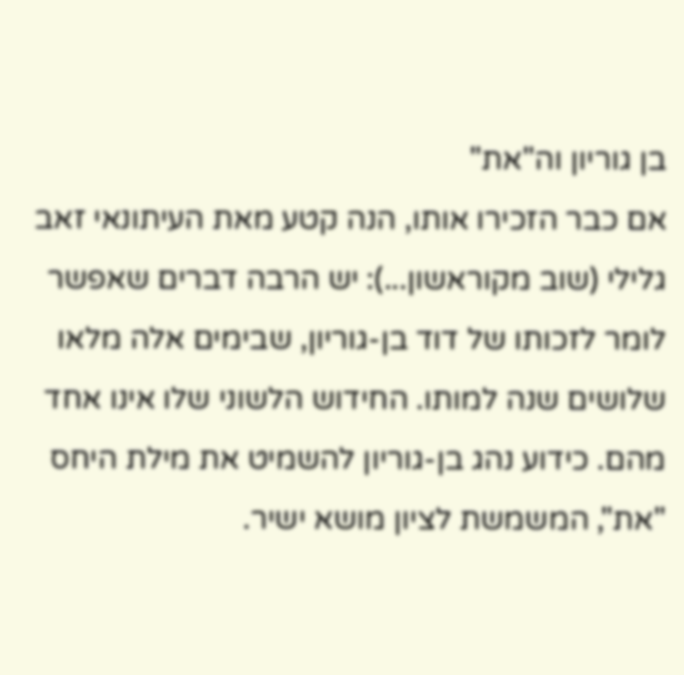בן גוריון וה"את"
אם כבר הזכירו אותו, הנה קטע מאת העיתונאי זאב גלילי (שוב מקוראשון...): יש הרבה דברים שאפשר לומר לזכותו של דוד בן-גוריון, שבימים אלה מלאו שלושים שנה למותו. החידוש הלשוני שלו אינו אחד מהם. כידוע נהג בן-גוריון להשמיט את מילת היחס "את", המשמשת לציון מושא ישיר.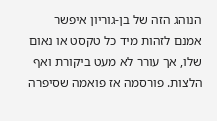הנוהג הזה של בן-גוריון איפשר אמנם לזהות מיד כל טקסט או נאום שלו, אך עורר לא מעט ביקורת ואף הלצות. פורסמה אז פואמה שסיפרה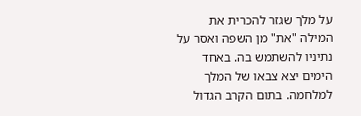על מלך שגזר להכרית את המילה "את" מן השפה ואסר על נתיניו להשתמש בה. באחד הימים יצא צבאו של המלך למלחמה. בתום הקרב הגדול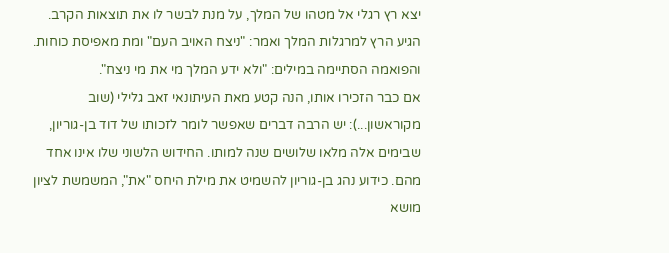יצא רץ רגלי אל מטהו של המלך, על מנת לבשר לו את תוצאות הקרב. הגיע הרץ למרגלות המלך ואמר: "ניצח האויב העם" ומת מאפיסת כוחות. והפואמה הסתיימה במילים: "ולא ידע המלך מי את מי ניצח".
אם כבר הזכירו אותו, הנה קטע מאת העיתונאי זאב גלילי (שוב מקוראשון...): יש הרבה דברים שאפשר לומר לזכותו של דוד בן-גוריון, שבימים אלה מלאו שלושים שנה למותו. החידוש הלשוני שלו אינו אחד מהם. כידוע נהג בן-גוריון להשמיט את מילת היחס "את", המשמשת לציון מושא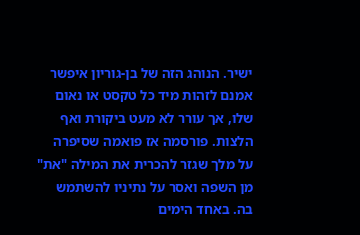ישיר. הנוהג הזה של בן-גוריון איפשר אמנם לזהות מיד כל טקסט או נאום שלו, אך עורר לא מעט ביקורת ואף הלצות. פורסמה אז פואמה שסיפרה על מלך שגזר להכרית את המילה "את" מן השפה ואסר על נתיניו להשתמש בה. באחד הימים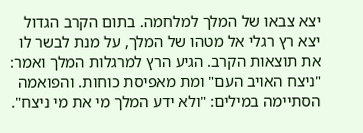יצא צבאו של המלך למלחמה. בתום הקרב הגדול יצא רץ רגלי אל מטהו של המלך, על מנת לבשר לו את תוצאות הקרב. הגיע הרץ למרגלות המלך ואמר: "ניצח האויב העם" ומת מאפיסת כוחות. והפואמה הסתיימה במילים: "ולא ידע המלך מי את מי ניצח".